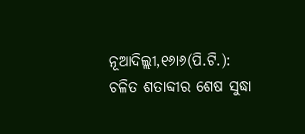ନୂଆଦିଲ୍ଲୀ,୧୬ା୬(ପି.ଟି.): ଚଳିତ ଶତାବ୍ଦୀର ଶେଷ ସୁଦ୍ଧା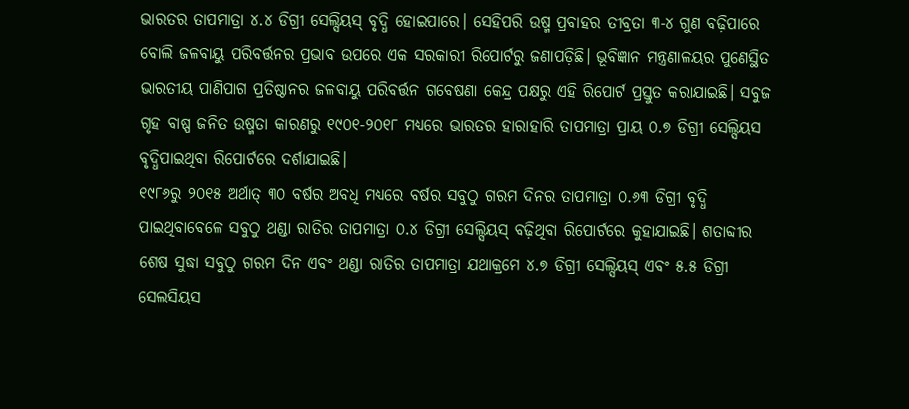ଭାରତର ତାପମାତ୍ରା ୪.୪ ଡିଗ୍ରୀ ସେଲ୍ସିୟସ୍ ବୃଦ୍ଧି ହୋଇପାରେ। ସେହିପରି ଉଷ୍ମ ପ୍ରବାହର ତୀବ୍ରତା ୩-୪ ଗୁଣ ବଢ଼ିପାରେ ବୋଲି ଜଳବାୟୁ ପରିବର୍ତ୍ତନର ପ୍ରଭାବ ଉପରେ ଏକ ସରକାରୀ ରିପୋର୍ଟରୁ ଜଣାପଡ଼ିଛି। ଭୂବିଜ୍ଞାନ ମନ୍ତ୍ରଣାଳୟର ପୁଣେସ୍ଥିତ ଭାରତୀୟ ପାଣିପାଗ ପ୍ରତିଷ୍ଠାନର ଜଳବାୟୁ ପରିବର୍ତ୍ତନ ଗବେଷଣା କେନ୍ଦ୍ର ପକ୍ଷରୁ ଏହି ରିପୋର୍ଟ ପ୍ରସ୍ତୁତ କରାଯାଇଛି। ସବୁଜ ଗୃହ ବାଷ୍ପ ଜନିତ ଉଷ୍ମତା କାରଣରୁ ୧୯୦୧-୨୦୧୮ ମଧ୍ୟରେ ଭାରତର ହାରାହାରି ତାପମାତ୍ରା ପ୍ରାୟ ୦.୭ ଡିଗ୍ରୀ ସେଲ୍ସିୟସ ବୃଦ୍ଧିପାଇଥିବା ରିପୋର୍ଟରେ ଦର୍ଶାଯାଇଛି।
୧୯୮୬ରୁ ୨୦୧୫ ଅର୍ଥାତ୍ ୩୦ ବର୍ଷର ଅବଧି ମଧ୍ୟରେ ବର୍ଷର ସବୁଠୁ ଗରମ ଦିନର ତାପମାତ୍ରା ୦.୬୩ ଡିଗ୍ରୀ ବୃଦ୍ଧି ପାଇଥିବାବେଳେ ସବୁଠୁ ଥଣ୍ଡା ରାତିର ତାପମାତ୍ରା ୦.୪ ଡିଗ୍ରୀ ସେଲ୍ସିୟସ୍ ବଢ଼ିଥିବା ରିପୋର୍ଟରେ କୁହାଯାଇଛି। ଶତାବ୍ଦୀର ଶେଷ ସୁଦ୍ଧା ସବୁଠୁ ଗରମ ଦିନ ଏବଂ ଥଣ୍ଡା ରାତିର ତାପମାତ୍ରା ଯଥାକ୍ରମେ ୪.୭ ଡିଗ୍ରୀ ସେଲ୍ସିୟସ୍ ଏବଂ ୫.୫ ଡିଗ୍ରୀ ସେଲସିୟସ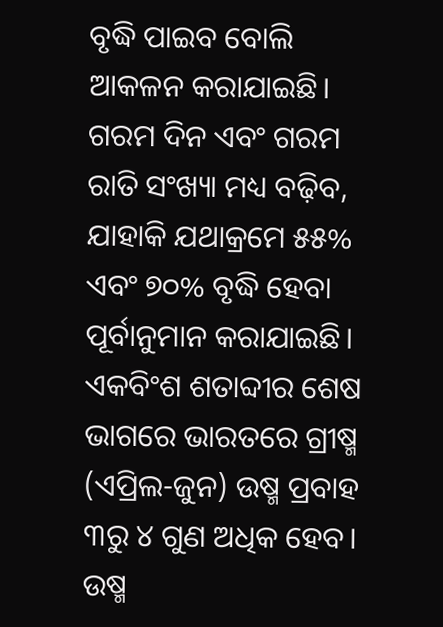ବୃଦ୍ଧି ପାଇବ ବୋଲି ଆକଳନ କରାଯାଇଛି। ଗରମ ଦିନ ଏବଂ ଗରମ ରାତି ସଂଖ୍ୟା ମଧ୍ୟ ବଢ଼ିବ, ଯାହାକି ଯଥାକ୍ରମେ ୫୫% ଏବଂ ୭୦% ବୃଦ୍ଧି ହେବା ପୂର୍ବାନୁମାନ କରାଯାଇଛି। ଏକବିଂଶ ଶତାବ୍ଦୀର ଶେଷ ଭାଗରେ ଭାରତରେ ଗ୍ରୀଷ୍ମ (ଏପ୍ରିଲ-ଜୁନ) ଉଷ୍ମ ପ୍ରବାହ ୩ରୁ ୪ ଗୁଣ ଅଧିକ ହେବ। ଉଷ୍ମ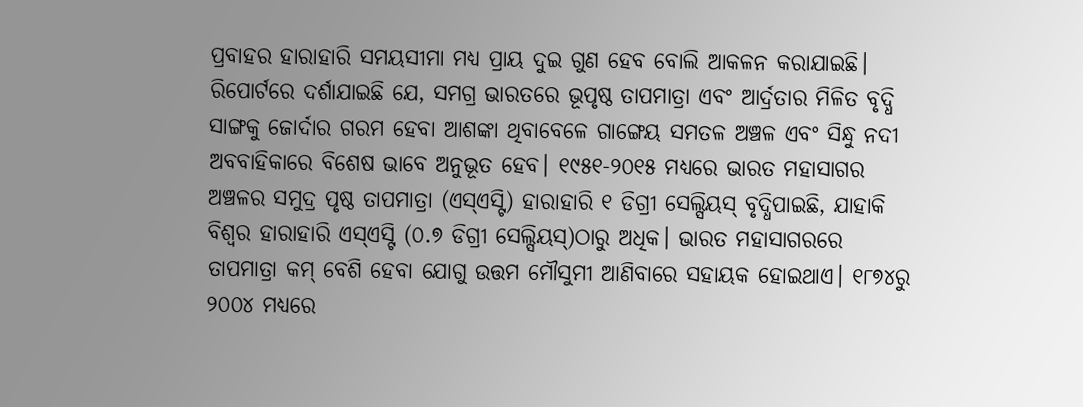ପ୍ରବାହର ହାରାହାରି ସମୟସୀମା ମଧ୍ୟ ପ୍ରାୟ ଦୁଇ ଗୁଣ ହେବ ବୋଲି ଆକଳନ କରାଯାଇଛି। ରିପୋର୍ଟରେ ଦର୍ଶାଯାଇଛି ଯେ, ସମଗ୍ର ଭାରତରେ ଭୂପୃଷ୍ଠ ତାପମାତ୍ରା ଏବଂ ଆର୍ଦ୍ରତାର ମିଳିତ ବୃଦ୍ଧି ସାଙ୍ଗକୁ ଜୋର୍ଦାର ଗରମ ହେବା ଆଶଙ୍କା ଥିବାବେଳେ ଗାଙ୍ଗେୟ ସମତଳ ଅଞ୍ଚଳ ଏବଂ ସିନ୍ଧୁ ନଦୀ ଅବବାହିକାରେ ବିଶେଷ ଭାବେ ଅନୁଭୂତ ହେବ। ୧୯୫୧-୨୦୧୫ ମଧ୍ୟରେ ଭାରତ ମହାସାଗର ଅଞ୍ଚଳର ସମୁଦ୍ର ପୃଷ୍ଠ ତାପମାତ୍ରା (ଏସ୍ଏସ୍ଟି) ହାରାହାରି ୧ ଡିଗ୍ରୀ ସେଲ୍ସିୟସ୍ ବୃଦ୍ଧିପାଇଛି, ଯାହାକି ବିଶ୍ୱର ହାରାହାରି ଏସ୍ଏସ୍ଟି (୦.୭ ଡିଗ୍ରୀ ସେଲ୍ସିୟସ୍)ଠାରୁ ଅଧିକ। ଭାରତ ମହାସାଗରରେ ତାପମାତ୍ରା କମ୍ ବେଶି ହେବା ଯୋଗୁ ଉତ୍ତମ ମୌସୁମୀ ଆଣିବାରେ ସହାୟକ ହୋଇଥାଏ। ୧୮୭୪ରୁ ୨୦୦୪ ମଧ୍ୟରେ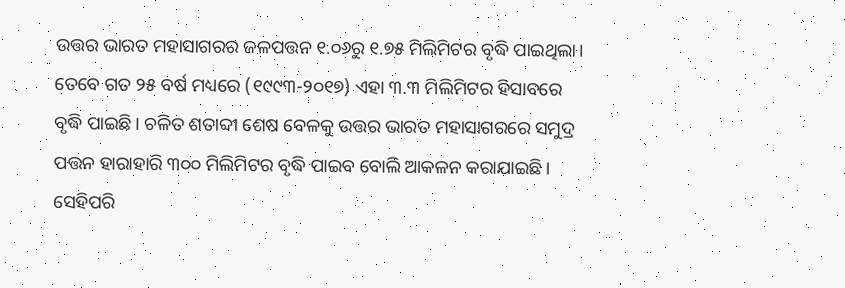ଉତ୍ତର ଭାରତ ମହାସାଗରର ଜଳପତ୍ତନ ୧.୦୬ରୁ ୧.୭୫ ମିଲିମିଟର ବୃଦ୍ଧି ପାଇଥିଲା। ତେବେ ଗତ ୨୫ ବର୍ଷ ମଧ୍ୟରେ (୧୯୯୩-୨୦୧୭) ଏହା ୩.୩ ମିଲିମିଟର ହିସାବରେ ବୃଦ୍ଧି ପାଇଛି। ଚଳିତ ଶତାବ୍ଦୀ ଶେଷ ବେଳକୁ ଉତ୍ତର ଭାରତ ମହାସାଗରରେ ସମୁଦ୍ର ପତ୍ତନ ହାରାହାରି ୩୦୦ ମିଲିମିଟର ବୃଦ୍ଧି ପାଇବ ବୋଲି ଆକଳନ କରାଯାଇଛି। ସେହିପରି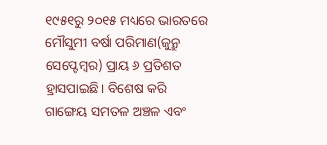୧୯୫୧ରୁ ୨୦୧୫ ମଧ୍ୟରେ ଭାରତରେ ମୌସୁମୀ ବର୍ଷା ପରିମାଣ(ଜୁନ୍ରୁ ସେପ୍ଟେମ୍ବର) ପ୍ରାୟ ୬ ପ୍ରତିଶତ ହ୍ରାସପାଇଛି। ବିଶେଷ କରି ଗାଙ୍ଗେୟ ସମତଳ ଅଞ୍ଚଳ ଏବଂ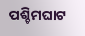ପଶ୍ଚିମଘାଟ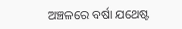ଅଞ୍ଚଳରେ ବର୍ଷା ଯଥେଷ୍ଟ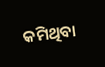କମିଥିବା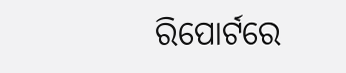ରିପୋର୍ଟରେ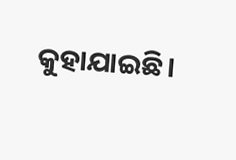କୁହାଯାଇଛି।